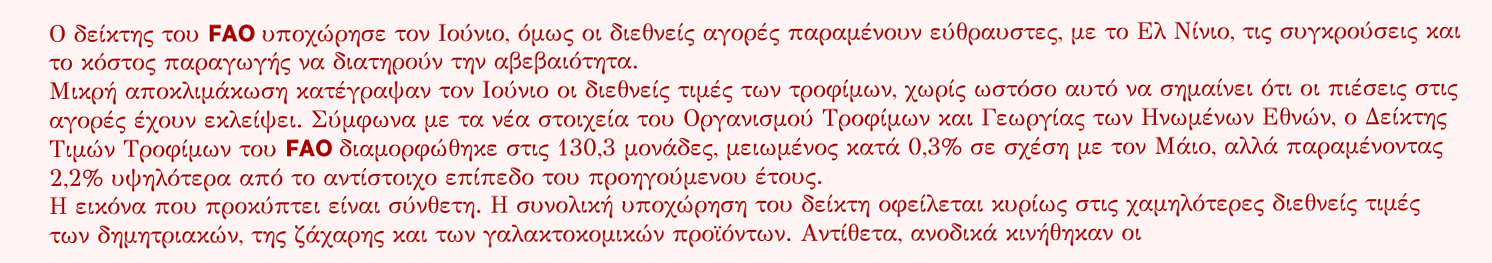Ο δείκτης του FAO υποχώρησε τον Ιούνιο, όμως οι διεθνείς αγορές παραμένουν εύθραυστες, με το Ελ Νίνιο, τις συγκρούσεις και το κόστος παραγωγής να διατηρούν την αβεβαιότητα.
Μικρή αποκλιμάκωση κατέγραψαν τον Ιούνιο οι διεθνείς τιμές των τροφίμων, χωρίς ωστόσο αυτό να σημαίνει ότι οι πιέσεις στις αγορές έχουν εκλείψει. Σύμφωνα με τα νέα στοιχεία του Οργανισμού Τροφίμων και Γεωργίας των Ηνωμένων Εθνών, ο Δείκτης Τιμών Τροφίμων του FAO διαμορφώθηκε στις 130,3 μονάδες, μειωμένος κατά 0,3% σε σχέση με τον Μάιο, αλλά παραμένοντας 2,2% υψηλότερα από το αντίστοιχο επίπεδο του προηγούμενου έτους.
Η εικόνα που προκύπτει είναι σύνθετη. Η συνολική υποχώρηση του δείκτη οφείλεται κυρίως στις χαμηλότερες διεθνείς τιμές των δημητριακών, της ζάχαρης και των γαλακτοκομικών προϊόντων. Αντίθετα, ανοδικά κινήθηκαν οι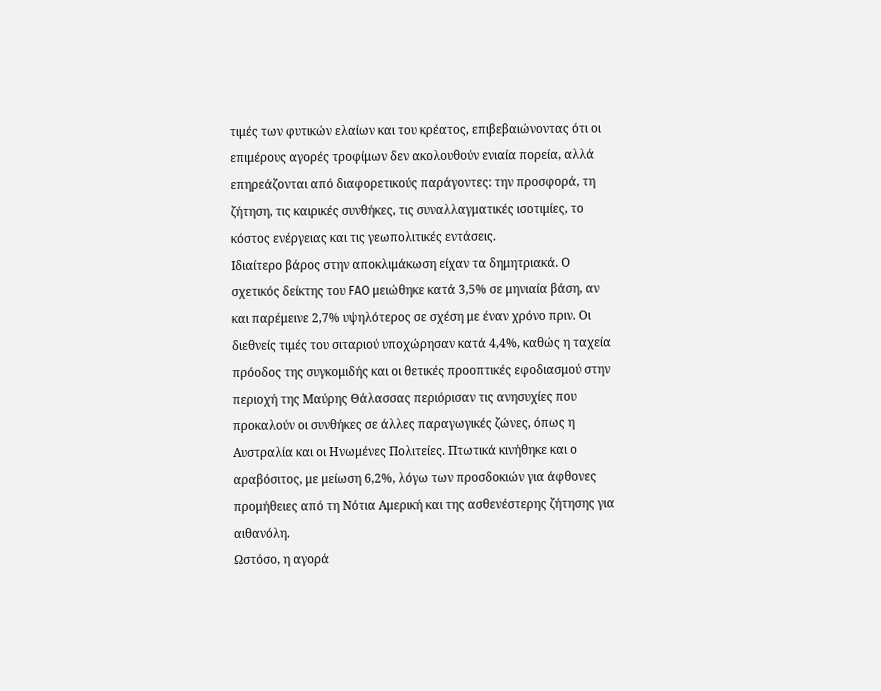τιμές των φυτικών ελαίων και του κρέατος, επιβεβαιώνοντας ότι οι επιμέρους αγορές τροφίμων δεν ακολουθούν ενιαία πορεία, αλλά επηρεάζονται από διαφορετικούς παράγοντες: την προσφορά, τη ζήτηση, τις καιρικές συνθήκες, τις συναλλαγματικές ισοτιμίες, το κόστος ενέργειας και τις γεωπολιτικές εντάσεις.
Ιδιαίτερο βάρος στην αποκλιμάκωση είχαν τα δημητριακά. Ο σχετικός δείκτης του FAO μειώθηκε κατά 3,5% σε μηνιαία βάση, αν και παρέμεινε 2,7% υψηλότερος σε σχέση με έναν χρόνο πριν. Οι διεθνείς τιμές του σιταριού υποχώρησαν κατά 4,4%, καθώς η ταχεία πρόοδος της συγκομιδής και οι θετικές προοπτικές εφοδιασμού στην περιοχή της Μαύρης Θάλασσας περιόρισαν τις ανησυχίες που προκαλούν οι συνθήκες σε άλλες παραγωγικές ζώνες, όπως η Αυστραλία και οι Ηνωμένες Πολιτείες. Πτωτικά κινήθηκε και ο αραβόσιτος, με μείωση 6,2%, λόγω των προσδοκιών για άφθονες προμήθειες από τη Νότια Αμερική και της ασθενέστερης ζήτησης για αιθανόλη.
Ωστόσο, η αγορά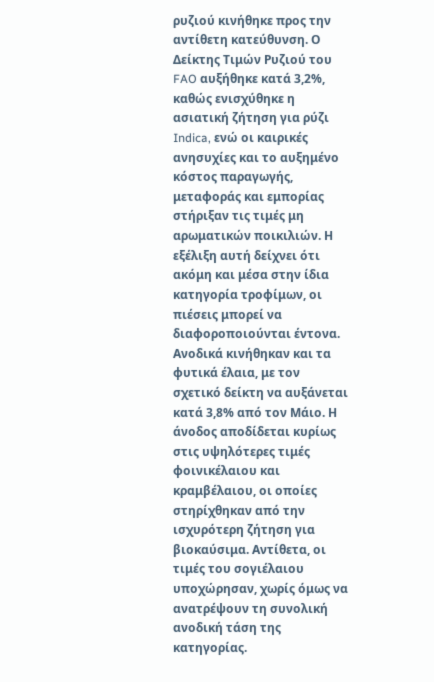ρυζιού κινήθηκε προς την αντίθετη κατεύθυνση. Ο Δείκτης Τιμών Ρυζιού του FAO αυξήθηκε κατά 3,2%, καθώς ενισχύθηκε η ασιατική ζήτηση για ρύζι Indica, ενώ οι καιρικές ανησυχίες και το αυξημένο κόστος παραγωγής, μεταφοράς και εμπορίας στήριξαν τις τιμές μη αρωματικών ποικιλιών. Η εξέλιξη αυτή δείχνει ότι ακόμη και μέσα στην ίδια κατηγορία τροφίμων, οι πιέσεις μπορεί να διαφοροποιούνται έντονα.
Ανοδικά κινήθηκαν και τα φυτικά έλαια, με τον σχετικό δείκτη να αυξάνεται κατά 3,8% από τον Μάιο. Η άνοδος αποδίδεται κυρίως στις υψηλότερες τιμές φοινικέλαιου και κραμβέλαιου, οι οποίες στηρίχθηκαν από την ισχυρότερη ζήτηση για βιοκαύσιμα. Αντίθετα, οι τιμές του σογιέλαιου υποχώρησαν, χωρίς όμως να ανατρέψουν τη συνολική ανοδική τάση της κατηγορίας.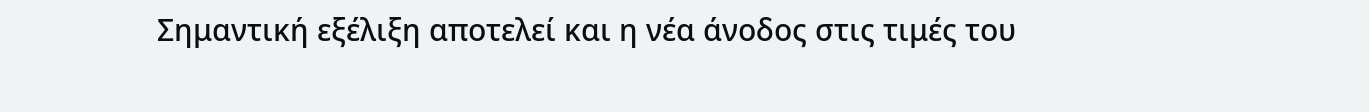Σημαντική εξέλιξη αποτελεί και η νέα άνοδος στις τιμές του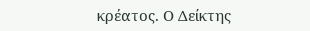κρέατος. Ο Δείκτης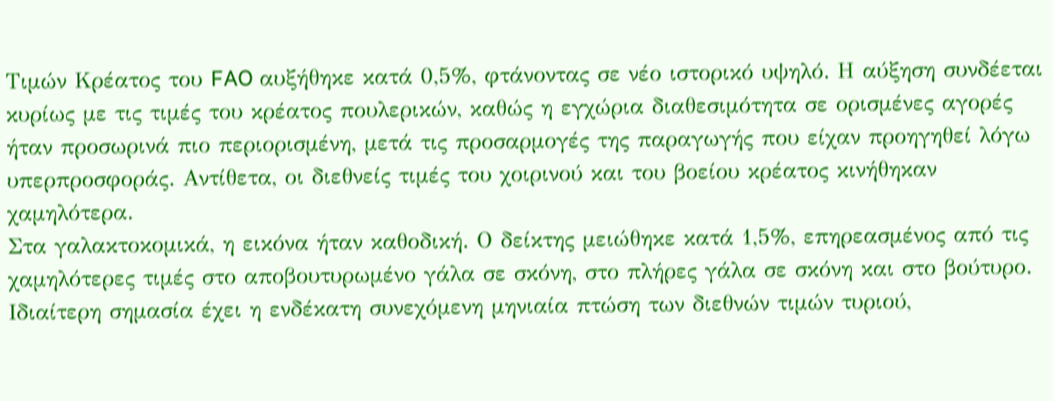Τιμών Κρέατος του FAO αυξήθηκε κατά 0,5%, φτάνοντας σε νέο ιστορικό υψηλό. Η αύξηση συνδέεται κυρίως με τις τιμές του κρέατος πουλερικών, καθώς η εγχώρια διαθεσιμότητα σε ορισμένες αγορές ήταν προσωρινά πιο περιορισμένη, μετά τις προσαρμογές της παραγωγής που είχαν προηγηθεί λόγω υπερπροσφοράς. Αντίθετα, οι διεθνείς τιμές του χοιρινού και του βοείου κρέατος κινήθηκαν χαμηλότερα.
Στα γαλακτοκομικά, η εικόνα ήταν καθοδική. Ο δείκτης μειώθηκε κατά 1,5%, επηρεασμένος από τις χαμηλότερες τιμές στο αποβουτυρωμένο γάλα σε σκόνη, στο πλήρες γάλα σε σκόνη και στο βούτυρο. Ιδιαίτερη σημασία έχει η ενδέκατη συνεχόμενη μηνιαία πτώση των διεθνών τιμών τυριού,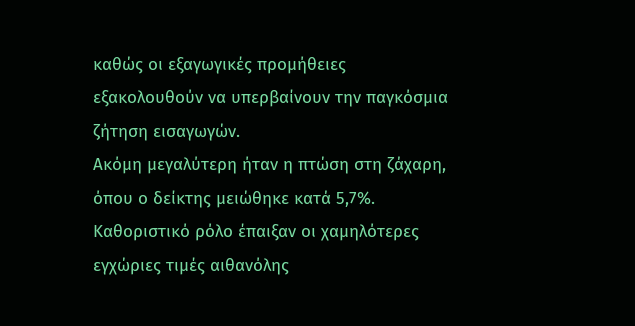καθώς οι εξαγωγικές προμήθειες εξακολουθούν να υπερβαίνουν την παγκόσμια ζήτηση εισαγωγών.
Ακόμη μεγαλύτερη ήταν η πτώση στη ζάχαρη, όπου ο δείκτης μειώθηκε κατά 5,7%. Καθοριστικό ρόλο έπαιξαν οι χαμηλότερες εγχώριες τιμές αιθανόλης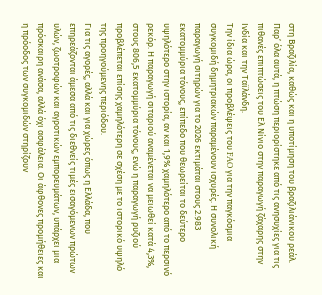στη Βραζιλία, καθώς και η υποτίμηση του βραζιλιάνικου ρεάλ. Παρ’ όλα αυτά, η πτώση περιορίστηκε από τις ανησυχίες για τις πιθανές επιπτώσεις του Ελ Νίνιο στην παραγωγή ζάχαρης στην Ινδία και την Ταϊλάνδη.
Την ίδια ώρα, οι προβλέψεις του FAO για την παγκόσμια συγκομιδή δημητριακών παραμένουν ισχυρές. Η συνολική παραγωγή σιτηρών για το 2026 εκτιμάται στους 2.983 εκατομμύρια τόνους, επίπεδο που θεωρείται το δεύτερο υψηλότερο στην ιστορία, αν και 1,9% χαμηλότερο από το περσινό ρεκόρ. Η παραγωγή σιταριού αναμένεται να μειωθεί κατά 4,3%, στους 806,5 εκατομμύρια τόνους, ενώ η παραγωγή ρυζιού προβλέπεται επίσης χαμηλότερη σε σχέση με το ιστορικό υψηλό της προηγούμενης περιόδου.
Για τις αγορές, αλλά και για χώρες όπως η Ελλάδα, που επηρεάζονται άμεσα από τις διεθνείς τιμές εισαγόμενων πρώτων υλών, ζωοτροφών και αγροτικών εμπορευμάτων, υπάρχει μια πρόσκαιρη ανάσα, αλλά όχι ασφάλεια. Οι άφθονες προμήθειες και η πρόοδος των συγκομιδών στηρίζουν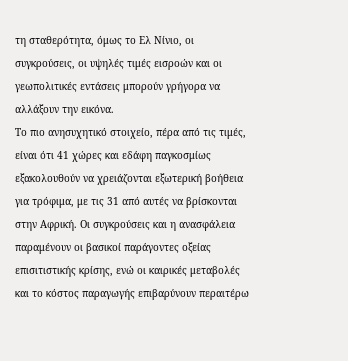τη σταθερότητα, όμως το Ελ Νίνιο, οι συγκρούσεις, οι υψηλές τιμές εισροών και οι γεωπολιτικές εντάσεις μπορούν γρήγορα να αλλάξουν την εικόνα.
Το πιο ανησυχητικό στοιχείο, πέρα από τις τιμές, είναι ότι 41 χώρες και εδάφη παγκοσμίως εξακολουθούν να χρειάζονται εξωτερική βοήθεια για τρόφιμα, με τις 31 από αυτές να βρίσκονται στην Αφρική. Οι συγκρούσεις και η ανασφάλεια παραμένουν οι βασικοί παράγοντες οξείας επισιτιστικής κρίσης, ενώ οι καιρικές μεταβολές και το κόστος παραγωγής επιβαρύνουν περαιτέρω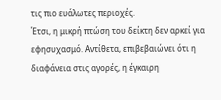τις πιο ευάλωτες περιοχές.
Έτσι, η μικρή πτώση του δείκτη δεν αρκεί για εφησυχασμό. Αντίθετα, επιβεβαιώνει ότι η διαφάνεια στις αγορές, η έγκαιρη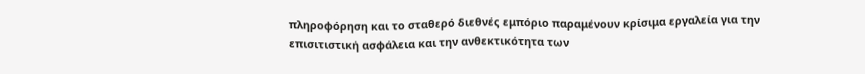πληροφόρηση και το σταθερό διεθνές εμπόριο παραμένουν κρίσιμα εργαλεία για την επισιτιστική ασφάλεια και την ανθεκτικότητα των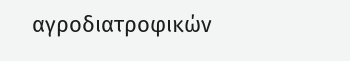αγροδιατροφικών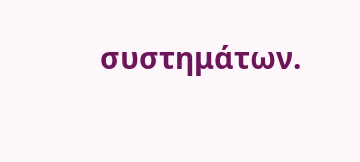συστημάτων.